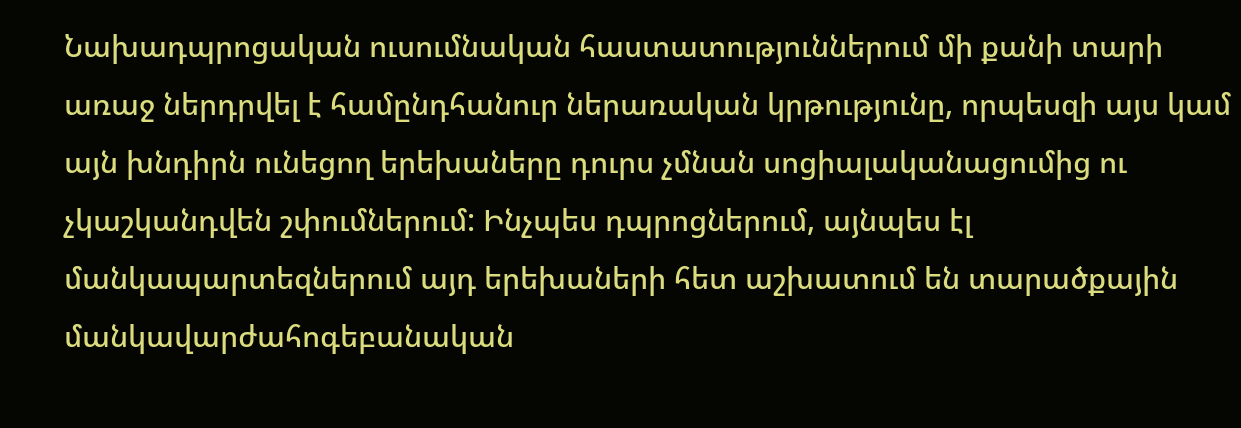Նախադպրոցական ուսումնական հաստատություններում մի քանի տարի առաջ ներդրվել է համընդհանուր ներառական կրթությունը, որպեսզի այս կամ այն խնդիրն ունեցող երեխաները դուրս չմնան սոցիալականացումից ու չկաշկանդվեն շփումներում: Ինչպես դպրոցներում, այնպես էլ մանկապարտեզներում այդ երեխաների հետ աշխատում են տարածքային մանկավարժահոգեբանական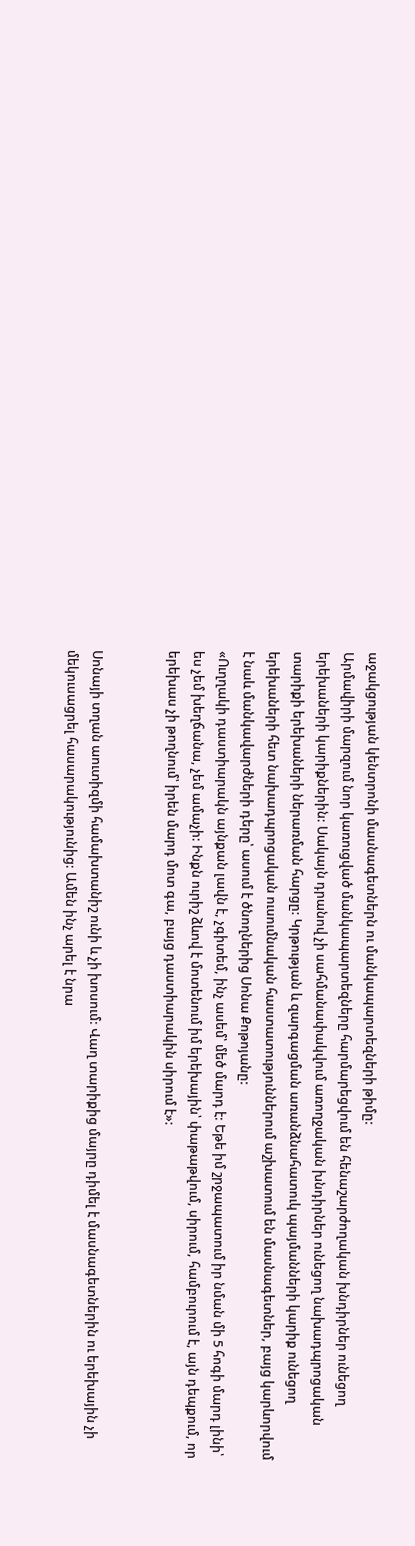աջակցության կենտրոնի մասնագետներն ու մանկապարտեզների թիմը:
Արմավիրի մարզում նոր կառուցված մանկապարտեզները հարմարեցվում են հենաշարժողական խնդիրներ ունեցող երեխաների կարիքներին: Սակայն դրանով չի սահմանափակվում առողջական խնդիրներ ունեցող նախադպրոցական տարիքի երեխաների ներառման հարցը: Կրթության և զարգացման առանձնահատուկ պայմանների կարիք ունեցող երեխաների հետ նախադպրոցական ուսումնական հաստատություններում աշխատում են մասնագետներ, բայց կարևորվում է նաև մանկավարժների դերը՝ ասում է ծնողներից Սոնա Քոթոյանը:
«Ուղղակի դաստիարակն այնքան լավն է, չգիտեմ, ինչ ասեմ՝ մեծ մարդ է: Եթե իմ շրջապատում իր նման մի 5 հոգի մարդ լինի՝ ես չեմ խեղճանա, չեմ ամաչի: Ինքն ուրիշ ձևով է մոտենում իմ երեխային՝ փաթաթվում, սիրում, համբուրում է, այն դեպքում, որ երեխաս չի թողնում՝ իրեն մարդ մոտ գա, բայց դաստիարակին սիրում է»:


Սոնայի տղան աուտիզմի համախտանիշ ունի և չի խոսում: Վաղ տարիքից մայրը դիմել է մասնագետներին ու երեխային չի մեկուսացրել հասարակությունից: Ամեն ինչ արել է նրա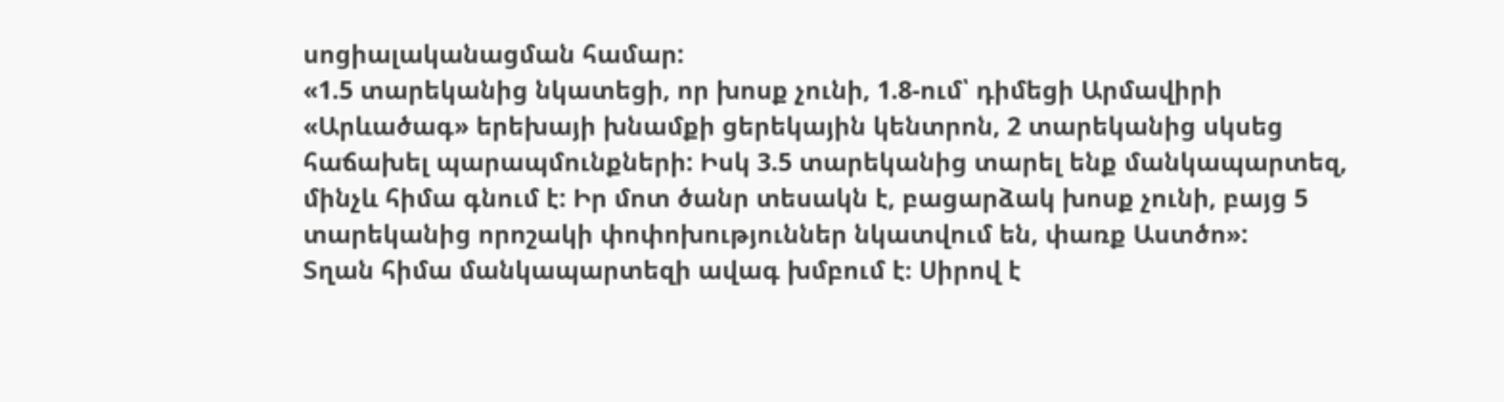սոցիալականացման համար:
«1.5 տարեկանից նկատեցի, որ խոսք չունի, 1.8-ում՝ դիմեցի Արմավիրի «Արևածագ» երեխայի խնամքի ցերեկային կենտրոն, 2 տարեկանից սկսեց հաճախել պարապմունքների: Իսկ 3.5 տարեկանից տարել ենք մանկապարտեզ, մինչև հիմա գնում է: Իր մոտ ծանր տեսակն է, բացարձակ խոսք չունի, բայց 5 տարեկանից որոշակի փոփոխություններ նկատվում են, փառք Աստծո»:
Տղան հիմա մանկապարտեզի ավագ խմբում է։ Սիրով է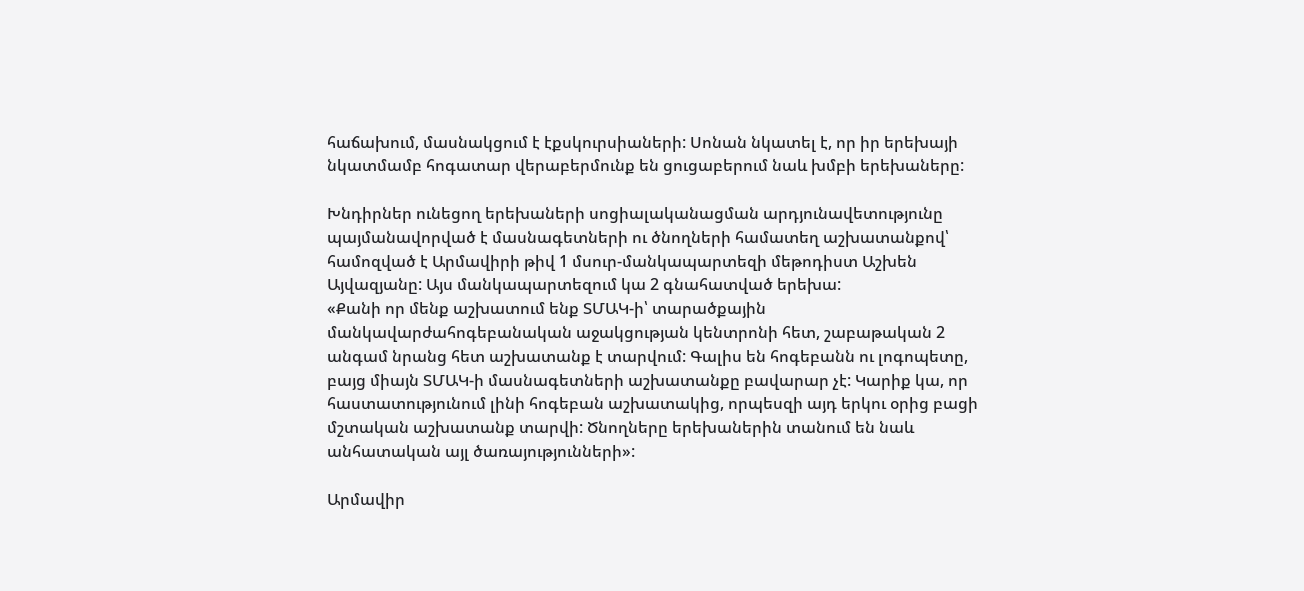հաճախում, մասնակցում է էքսկուրսիաների: Սոնան նկատել է, որ իր երեխայի նկատմամբ հոգատար վերաբերմունք են ցուցաբերում նաև խմբի երեխաները:

Խնդիրներ ունեցող երեխաների սոցիալականացման արդյունավետությունը պայմանավորված է մասնագետների ու ծնողների համատեղ աշխատանքով՝ համոզված է Արմավիրի թիվ 1 մսուր-մանկապարտեզի մեթոդիստ Աշխեն Այվազյանը: Այս մանկապարտեզում կա 2 գնահատված երեխա:
«Քանի որ մենք աշխատում ենք ՏՄԱԿ-ի՝ տարածքային մանկավարժահոգեբանական աջակցության կենտրոնի հետ, շաբաթական 2 անգամ նրանց հետ աշխատանք է տարվում: Գալիս են հոգեբանն ու լոգոպետը, բայց միայն ՏՄԱԿ-ի մասնագետների աշխատանքը բավարար չէ: Կարիք կա, որ հաստատությունում լինի հոգեբան աշխատակից, որպեսզի այդ երկու օրից բացի մշտական աշխատանք տարվի: Ծնողները երեխաներին տանում են նաև անհատական այլ ծառայությունների»:

Արմավիր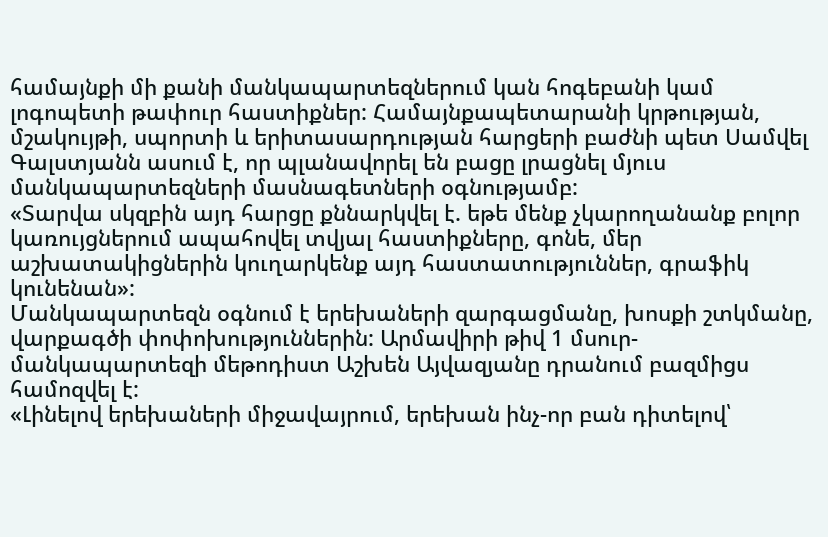համայնքի մի քանի մանկապարտեզներում կան հոգեբանի կամ լոգոպետի թափուր հաստիքներ: Համայնքապետարանի կրթության, մշակույթի, սպորտի և երիտասարդության հարցերի բաժնի պետ Սամվել Գալստյանն ասում է, որ պլանավորել են բացը լրացնել մյուս մանկապարտեզների մասնագետների օգնությամբ:
«Տարվա սկզբին այդ հարցը քննարկվել է. եթե մենք չկարողանանք բոլոր կառույցներում ապահովել տվյալ հաստիքները, գոնե, մեր աշխատակիցներին կուղարկենք այդ հաստատություններ, գրաֆիկ կունենան»:
Մանկապարտեզն օգնում է երեխաների զարգացմանը, խոսքի շտկմանը, վարքագծի փոփոխություններին: Արմավիրի թիվ 1 մսուր-մանկապարտեզի մեթոդիստ Աշխեն Այվազյանը դրանում բազմիցս համոզվել է:
«Լինելով երեխաների միջավայրում, երեխան ինչ-որ բան դիտելով՝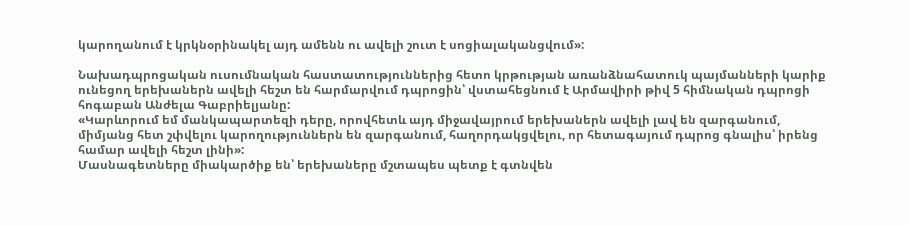կարողանում է կրկնօրինակել այդ ամենն ու ավելի շուտ է սոցիալականցվում»:

Նախադպրոցական ուսումնական հաստատություններից հետո կրթության առանձնահատուկ պայմանների կարիք ունեցող երեխաներն ավելի հեշտ են հարմարվում դպրոցին՝ վստահեցնում է Արմավիրի թիվ 5 հիմնական դպրոցի հոգաբան Անժելա Գաբրիելյանը:
«Կարևորում եմ մանկապարտեզի դերը, որովհետև այդ միջավայրում երեխաներն ավելի լավ են զարգանում, միմյանց հետ շփվելու կարողություններն են զարգանում, հաղորդակցվելու, որ հետագայում դպրոց գնալիս՝ իրենց համար ավելի հեշտ լինի»:
Մասնագետները միակարծիք են՝ երեխաները մշտապես պետք է գտնվեն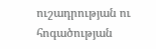ուշադրության ու հոգածության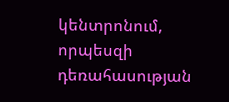կենտրոնում, որպեսզի դեռահասության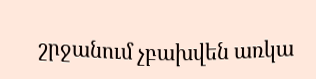շրջանում չբախվեն առկա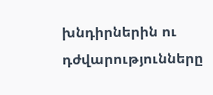խնդիրներին ու դժվարությունները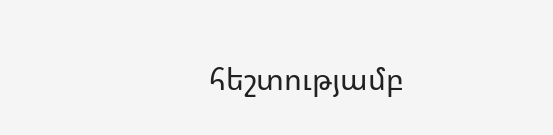հեշտությամբ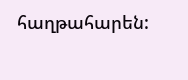հաղթահարեն: